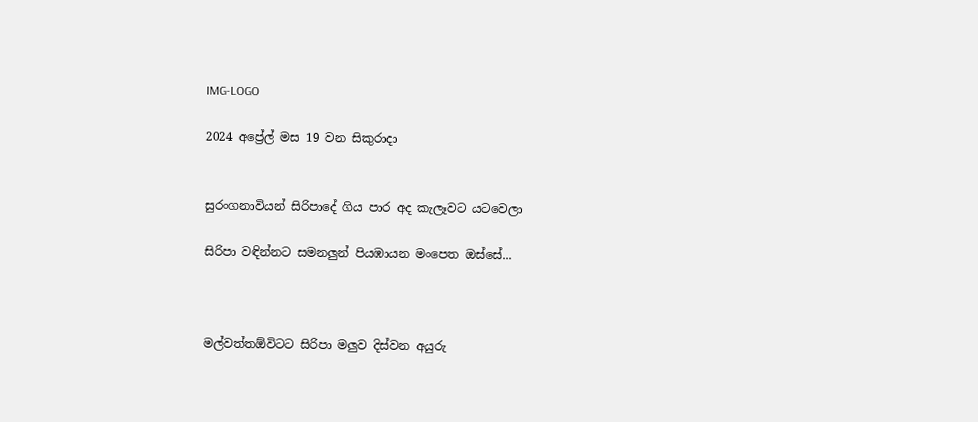IMG-LOGO

2024 අප්‍රේල් මස 19 වන සිකුරාදා


සුරංගනාවියන් සිරිපාදේ ගිය පාර අද කැලෑවට යටවෙලා

සිරිපා වඳින්නට සමනලුන් පියඹායන මංපෙත ඔස්සේ...



මල්වත්තඕවිටට සිරිපා මලුව දිස්වන අයුරු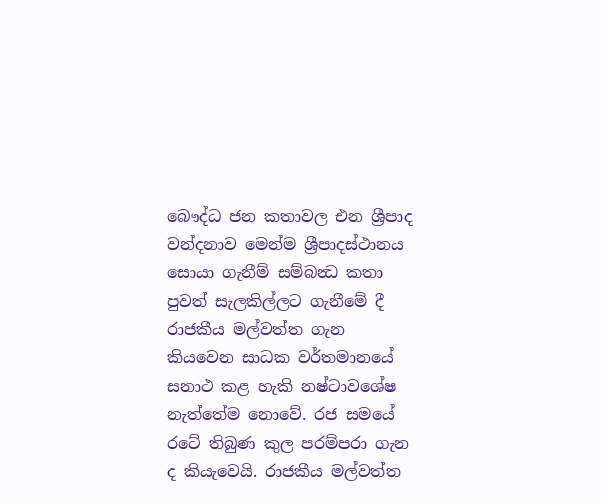බෞද්ධ ජන කතාවල එන ශ්‍රීපාද වන්දනාව මෙන්ම ශ්‍රීපාදස්ථානය සොයා ගැනීම් සම්බන්‍ධ කතා පුවත් සැලකිල්ලට ගැනීමේ දී රාජකීය මල්වත්ත ගැන කියවෙන සාධක වර්තමානයේ සනාථ කළ හැකි නෂ්ටාවශේෂ නැත්තේම නොවේ. රජ සමයේ රටේ තිබුණ කුල පරම්පරා ගැන ද කියැවෙයි. රාජකීය මල්වත්ත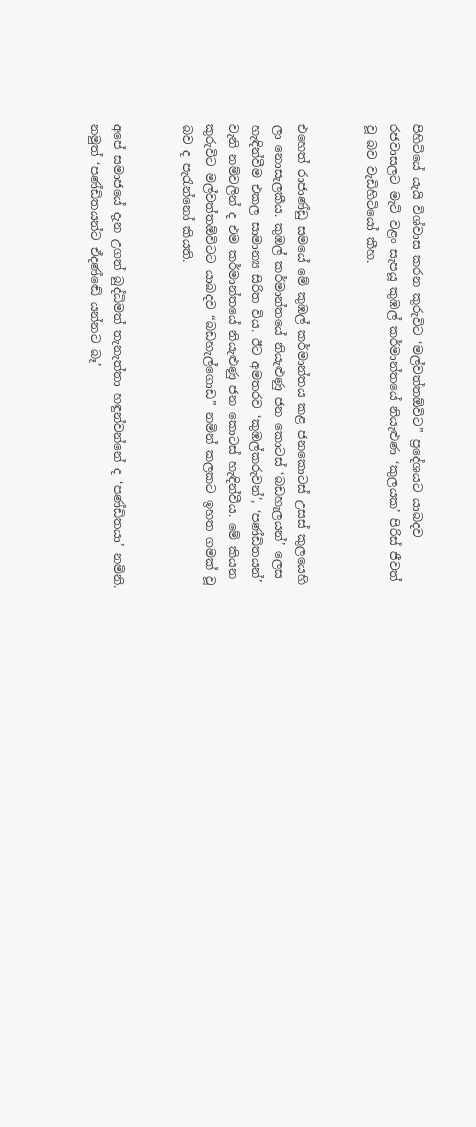පිහිටියේ යැයි විශ්වාස කරන කුරුවිට ‘මල්වත්තඕවිට” ප්‍රදේශයට යාබදව රජවාසලට මැටි වළං සැපයූ කුඹල් කර්මාන්තයේ නියැළුණ ‘කුලයක’ පිරිස් ජීවත් වූ බව වැඩිහිටියෝ කීහ.


එහෙත් රාජාණ්ඩු සමයේ මේ කුඹල් කර්මාන්තය කළ ජනකොටස් උසස් කුලයෙහි ලා නොසැලකීය. කුඹල් කර්මාන්තයේ නියැළුණු ජන කොටස් ‘බඩහැලයන්’ ලෙස හැඳින්වීම එකල සාමාන්‍ය සිරිත විය. ඊට අමතරව ‘කුඹල්කරුවන්’, ‘පණ්ඩිතයන්’ වැනි නම්වලින් ද එම කර්මාන්තයේ නියැළුණු ජන කොටස් හැඳින්වීය. මේ කියන කුරුවිට මල්වත්තඕවිටට යාබදව “බඩහැල්ගොඩ” නමින් කලකට ඉහත ගමක් වූ බව ද පැරැන්නෝ කියති.


අපේ සමාජයේ දැන උගත් බුද්ධිමත් තැනැත්තා හඳුන්වන්නේ ද ‘පණ්ඩිතයා’ නමිනි. නමුත් ‘පණ්ඩිතයන්ට ඒදණ්ඬේ යන්නට බෑ’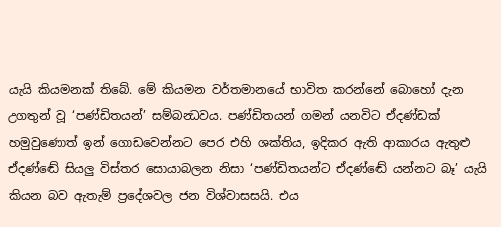යැයි කියමනක් තිබේ. මේ කියමන වර්තමානයේ භාවිත කරන්නේ බොහෝ දැන උගතුන් වූ ‘පණ්ඩිතයන්’ සම්බන්‍ධවය. පණ්ඩිතයන් ගමන් යනවිට ඒදණ්ඩක් හමුවුණොත් ඉන් ගොඩවෙන්නට පෙර එහි ශක්තිය, ඉදිකර ඇති ආකාරය ඇතුළු ඒදණ්ඬේ සියලු විස්තර සොයාබලන නිසා ‘පණ්ඩිතයන්ට ඒදණ්ඬේ යන්නට බෑ’ යැයි කියන බව ඇතැම් ප්‍රදේශවල ජන විශ්වාසසයි. එය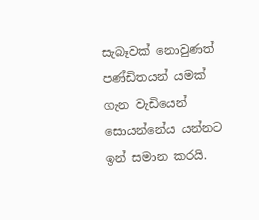සැබෑවක් නොවුණත් පණ්ඩිතයන් යමක් ගැන වැඩියෙන් සොයන්නේය යන්නට ඉන් සමාන කරයි.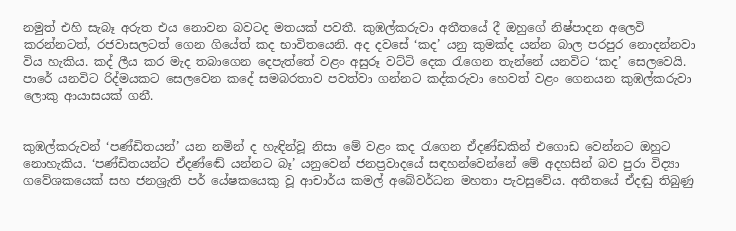නමුත් එහි සැබෑ අරුත එය නොවන බවටද මතයක් පවතී. කුඹල්කරුවා අතීතයේ දී ඔහුගේ නිෂ්පාදන අලෙවි කරන්නටත්, රජවාසලටත් ගෙන ගියේත් කද භාවිතයෙනි. අද දවසේ ‘කද’ යනු කුමක්ද යන්න බාල පරපුර නොදන්නවා විය හැකිය. කද් ලීය කර මැද තබාගෙන දෙපැත්තේ වළං අසුරූ වට්ටි දෙක රැගෙන තැන්නේ යනවිට ‘කද’ සෙලවෙයි. පාරේ යනවිට රිද්මයකට සෙලවෙන කදේ සමබරතාව පවත්වා ගන්නට කද්කරුවා හෙවත් වළං ගෙනයන කුඹල්කරුවා ලොකු ආයාසයක් ගනී.


කුඹල්කරුවන් ‘පණ්ඩිතයන්’ යන නමින් ද හැඳින්වූ නිසා මේ වළං කද රැගෙන ඒදණ්ඩකින් එගොඩ වෙන්නට ඔහුට නොහැකිය. ‘පණ්ඩිතයන්ට ඒදණ්ඬේ යන්නට බෑ’ යනුවෙන් ජනප්‍රවාදයේ සඳහන්වෙන්නේ මේ අදහසින් බව පුරා විද්‍යා ගවේශකයෙක් සහ ජනශ්‍රැති පර් යේෂකයෙකු වූ ආචාර්ය කමල් අබේවර්ධන මහතා පැවසුවේය. අතීතයේ ඒදඬු තිබුණු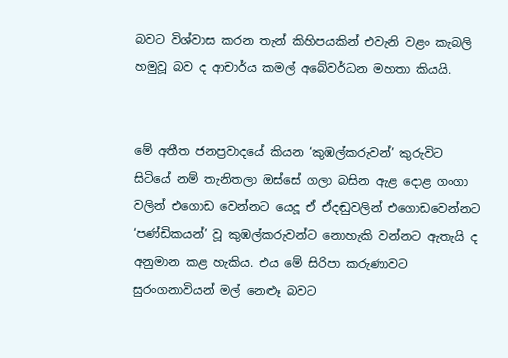බවට විශ්වාස කරන තැන් කිහිපයකින් එවැනි වළං කැබලි හමුවූ බව ද ආචාර්ය කමල් අබේවර්ධන මහතා කියයි.


මේ අතීත ජනප්‍රවාදයේ කියන ‘කුඹල්කරුවන්’ කුරුවිට සිටියේ නම් තැනිතලා ඔස්සේ ගලා බසින ඇළ දොළ ගංගා වලින් එගොඩ වෙන්නට යෙදූ ඒ ඒදඬුවලින් එගොඩවෙන්නට ‘පණ්ඩිකයන්’ වූ කුඹල්කරුවන්ට නොහැකි වන්නට ඇතැයි ද අනුමාන කළ හැකිය. එය මේ සිරිපා කරුණාවට සුරංගනාවියන් මල් නෙළුෑ බවට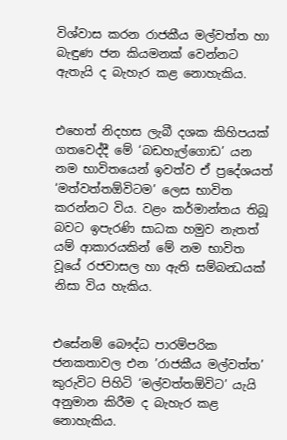විශ්වාස කරන රාජකීය මල්වත්ත හා බැඳුණ ජන කියමනක් වෙන්නට ඇතැයි ද බැහැර කළ නොහැකිය.


එහෙත් නිදහස ලැබී දශක කිහිපයක් ගතවෙද්දී මේ ‘බඩහැල්ගොඩ’ යන නම භාවිතයෙන් ඉවත්ව ඒ ප්‍රදේශයත් ‘මත්වත්තඕවිටම’ ලෙස භාවිත කරන්නට විය. වළං කර්මාන්තය තිබූ බවට ඉපැරණි සාධක හමුව නැතත් යම් ආකාරයකින් මේ නම භාවිත වූයේ රජවාසල හා ඇති සම්බන්‍ධයක් නිසා විය හැකිය.


එසේනම් බෞද්ධ පාරම්පරික ජනකතාවල එන ’රාජකීය මල්වත්ත’ කුරුවිට පිහිටි ‘මල්වත්තඕවිට’ යැයි අනුමාන කිරීම ද බැහැර කළ නොහැකිය.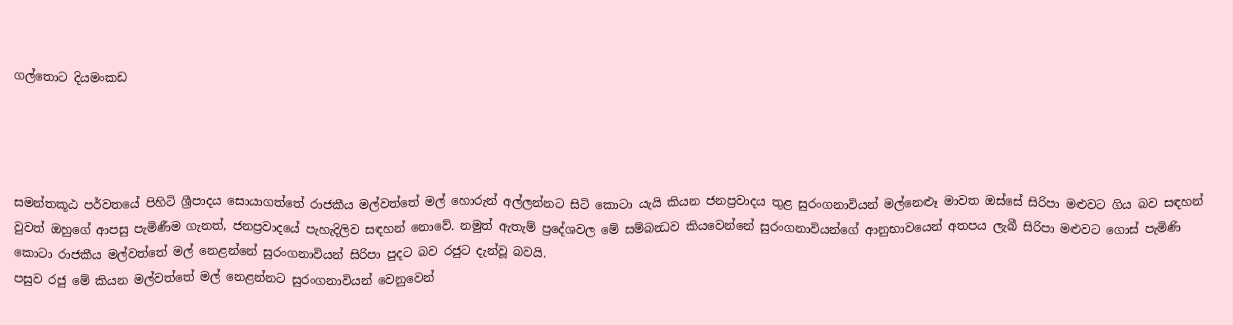ගල්තොට දියමංකඩ




සමන්තකූඨ පර්වතයේ පිහිටි ශ්‍රීපාදය සොයාගත්තේ රාජකීය මල්වත්තේ මල් හොරුන් අල්ලන්නට සිටි කොටා යැයි කියන ජනප්‍රවාදය තුළ සුරංගනාවියන් මල්නෙළුෑ මාවත ඔස්සේ සිරිපා මළුවට ගිය බව සඳහන් වුවත් ඔහුගේ ආපසු පැමිණීම ගැනත්, ජනප්‍රවාදයේ පැහැදිලිව සඳහන් නොවේ. නමුත් ඇතැම් ප්‍රදේශවල මේ සම්බන්‍ධව කියවෙන්නේ සුරංගනාවියන්ගේ ආනුභාවයෙන් අතපය ලැබී සිරිපා මළුවට ගොස් පැමිණි කොටා රාජකීය මල්වත්තේ මල් නෙළන්නේ සුරංගනාවියන් සිරිපා පුදට බව රජුට දැන්වූ බවයි.
පසුව රජු මේ කියන මල්වත්තේ මල් නෙළන්නට සුරංගනාවියන් වෙනුවෙන්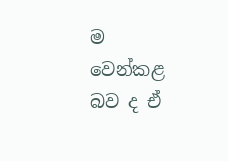ම වෙන්කළ බව ද ඒ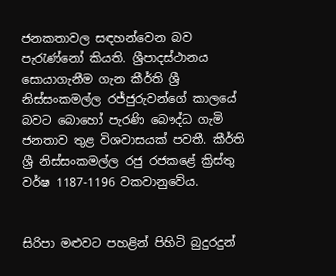ජනකතාවල සඳහන්වෙන බව පැරැණ්නෝ කියති. ශ්‍රීපාදස්ථානය සොයාගැනීම ගැන කීර්ති ශ්‍රී නිස්සංකමල්ල රජ්ජුරුවන්ගේ කාලයේ බවට බොහෝ පැරණි බෞද්ධ ගැමි ජනතාව තුළ විශවාසයක් පවතී. කීර්ති ශ්‍රී නිස්සංකමල්ල රජු රජකළේ ක්‍රිස්තු වර්ෂ 1187-1196 වකවානුවේය.


සිරිපා මළුවට පහළින් පිහිටි බුදුරදුන්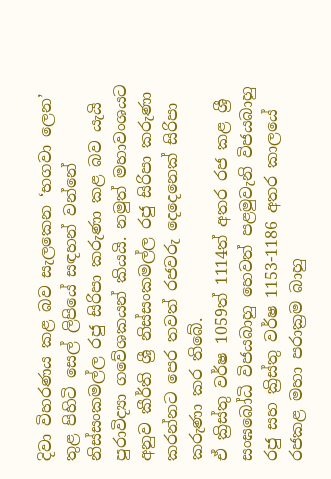දිවා විහරණය කළ බව සැලකෙන ‘භගවා ලෙන’ තුළ පිහිටි සෙල් ලිපියේ සඳහන් වන්නේ නිස්සංකමල්ල රජු සිරිපා කරුණා කළ බව යැයි පුරාවිද්‍යා ගවේශකයන් කියයි. නමුත් මහාවංශයට අනුව කීර්ති ශ්‍රී නිස්සංකමල්ල රජු සිරිපා කරුණා කරන්නට පෙර තවත් රජවරු දෙදෙනෙක් සිරිපා කරුණා කර තිබේ.
ඒ ක්‍රිස්තු වර්ෂ 1059ත් 1114ත් අතර රජ කළ ශ්‍රී සංඝබෝධි විජයබාහු හෙවත් පළමුවැනි විජයබාහු රජු සහ ක්‍රිස්තු වර්ෂ 1153-1186 අතර කාලයේ රජකළ මහා පරාක්‍රම බාහු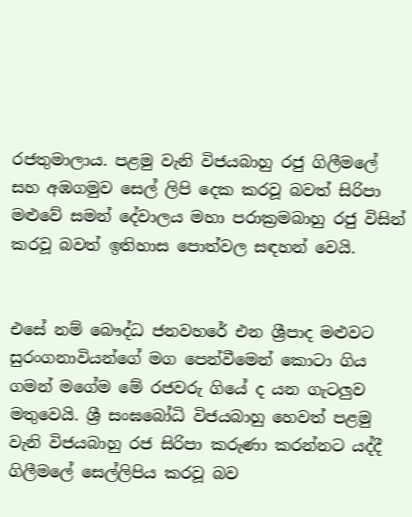රජතුමාලාය. පළමු වැනි විජයබාහු රජු ගිලීමලේ සහ අඹගමුව සෙල් ලිපි දෙක කරවූ බවත් සිරිපා මළුවේ සමන් දේවාලය මහා පරාක්‍රමබාහු රජු විසින් කරවූ බවත් ඉතිහාස පොත්වල සඳහන් වෙයි.


එසේ නම් බෞද්ධ ජනවහරේ එන ශ්‍රීපාද මළුවට සුරංගනාවියන්ගේ මග පෙන්වීමෙන් කොටා ගිය ගමන් මගේම මේ රජවරු ගියේ ද යන ගැටලුව මතුවෙයි. ශ්‍රී සංඝබෝධි විජයබාහු හෙවත් පළමු වැනි විජයබාහු රජ සිරිපා කරුණා කරන්නට යද්දී ගිලීමලේ සෙල්ලිපිය කරවූ බව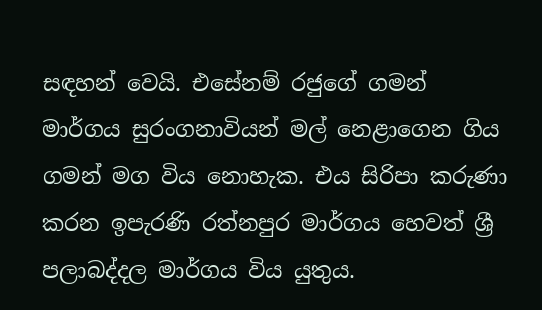සඳහන් වෙයි. එසේනම් රජුගේ ගමන් මාර්ගය සුරංගනාවියන් මල් නෙළාගෙන ගිය ගමන් මග විය නොහැක. එය සිරිපා කරුණා කරන ඉපැරණි රත්නපුර මාර්ගය හෙවත් ශ්‍රී පලාබද්දල මාර්ගය විය යුතුය.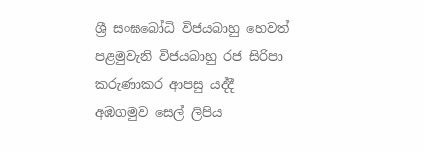ශ්‍රී සංඝබෝධි විජයබාහු හෙවත් පළමුවැනි විජයබාහු රජ සිරිපා කරුණාකර ආපසු යද්දී අඹගමුව සෙල් ලිපිය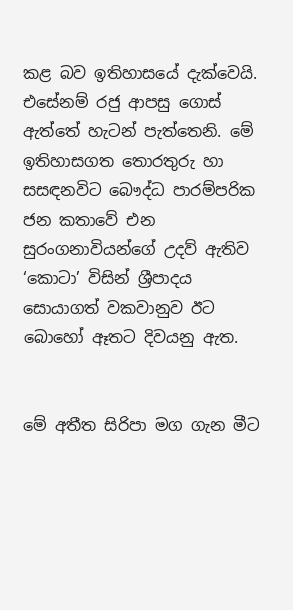කළ බව ඉතිහාසයේ දැක්වෙයි. එසේනම් රජු ආපසු ගොස් ඇත්තේ හැටන් පැත්තෙනි. මේ ඉතිහාසගත තොරතුරු හා සසඳනවිට බෞද්ධ පාරම්පරික ජන කතාවේ එන සුරංගනාවියන්ගේ උදව් ඇතිව ‘කොටා’ විසින් ශ්‍රීපාදය සොයාගත් වකවානුව ඊට බොහෝ ඈතට දිවයනු ඇත.


මේ අතීත සිරිපා මග ගැන මීට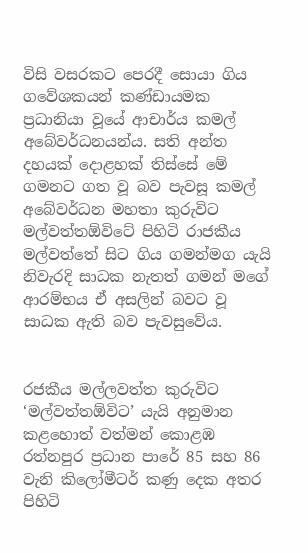විසි වසරකට පෙරදී සොයා ගිය ගවේශකයන් කණ්ඩායමක ප්‍රධානියා වූයේ ආචාර්ය කමල් අබේවර්ධනයන්ය. සති අන්ත දහයක් දොළහක් තිස්සේ මේ ගමනට ගත වූ බව පැවසූ කමල් අබේවර්ධන මහතා කුරුවිට මල්වත්තඕවිටේ පිහිටි රාජකීය මල්වත්තේ සිට ගිය ගමන්මග යැයි නිවැරදි සාධක නැතත් ගමන් මගේ ආරම්භය ඒ අසලින් බවට වූ සාධක ඇති බව පැවසුවේය.


රජකීය මල්ලවත්ත කුරුවිට ‘මල්වත්තඕවිට’ යැයි අනුමාන කළහොත් වත්මන් කොළඹ රත්නපුර ප්‍රධාන පාරේ 85 සහ 86 වැනි කිලෝමීටර් කණු දෙක අතර පිහිටි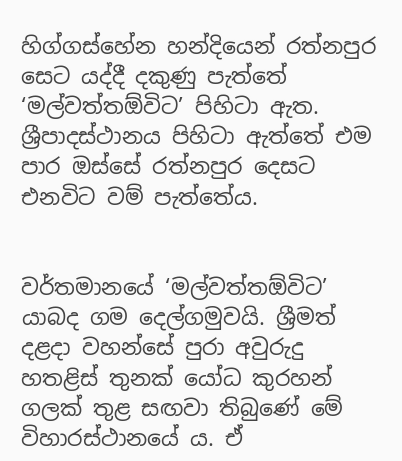හිග්ගස්හේන හන්දියෙන් රත්නපුර සෙට යද්දී දකුණු පැත්තේ ‘මල්වත්තඕවිට’ පිහිටා ඇත. ශ්‍රීපාදස්ථානය පිහිටා ඇත්තේ එම පාර ඔස්සේ රත්නපුර දෙසට එනවිට වම් පැත්තේය.


වර්තමානයේ ‘මල්වත්තඕවිට’ යාබද ගම දෙල්ගමුවයි. ශ්‍රීමත් දළදා වහන්සේ පුරා අවුරුදු හතළිස් තුනක් යෝධ කුරහන් ගලක් තුළ සඟවා තිබුණේ මේ විහාරස්ථානයේ ය. ඒ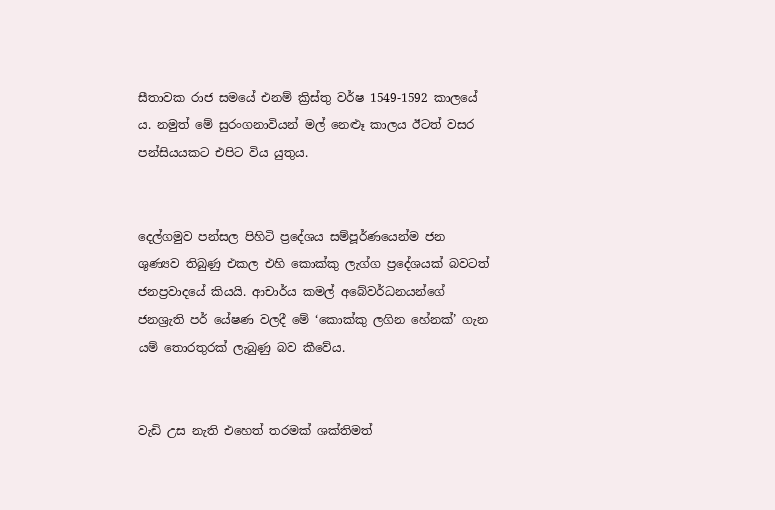සීතාවක රාජ සමයේ එනම් ක්‍රිස්තු වර්ෂ 1549-1592 කාලයේ ය. නමුත් මේ සුරංගනාවියන් මල් නෙළුෑ කාලය ඊටත් වසර පන්සියයකට එපිට විය යුතුය.


දෙල්ගමුව පන්සල පිහිටි ප්‍රදේශය සම්පූර්ණයෙන්ම ජන ශුණ්‍යව තිබුණු එකල එහි කොක්කු ලැග්ග ප්‍රදේශයක් බවටත් ජනප්‍රවාදයේ කියයි. ආචාර්ය කමල් අබේවර්ධනයන්ගේ ජනශ්‍රැති පර් යේෂණ වලදී මේ ‘කොක්කු ලගින හේනක්’ ගැන යම් තොරතුරක් ලැබුණු බව කීවේය.


වැඩි උස නැති එහෙත් තරමක් ශක්තිමත්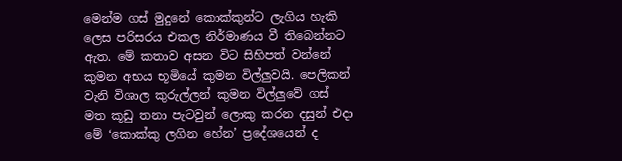මෙන්ම ගස් මුදුනේ කොක්කුන්ට ලැගිය හැකි ලෙස පරිසරය එකල නිර්මාණය වී තිබෙන්නට ඇත. මේ කතාව අසන විට සිහිපත් වන්නේ කුමන අභය භූමියේ කුමන විල්ලුවයි. පෙලිකන් වැනි විශාල කුරුල්ලන් කුමන විල්ලුවේ ගස් මත කූඩු තනා පැටවුන් ලොකු කරන දසුන් එදා මේ ‘කොක්කු ලගින හේන’ ප්‍රදේශයෙන් ද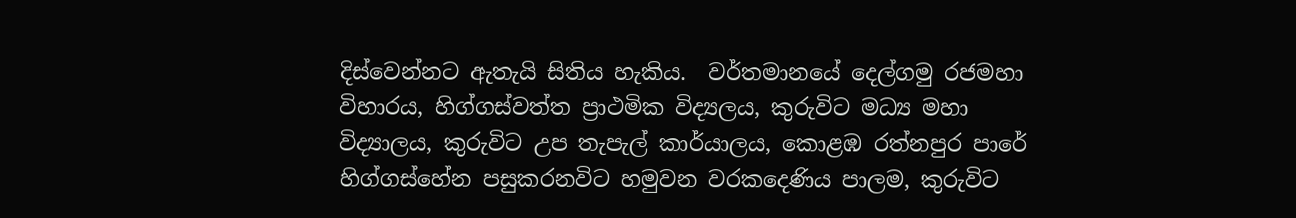දිස්වෙන්නට ඇතැයි සිතිය හැකිය.  වර්තමානයේ දෙල්ගමු රජමහා විහාරය, හිග්ගස්වත්ත ප්‍රාථමික විද්‍යලය, කුරුවිට මධ්‍ය මහා විද්‍යාලය, කුරුවිට උප තැපැල් කාර්යාලය, කොළඹ රත්නපුර පාරේ හිග්ගස්හේන පසුකරනවිට හමුවන වරකදෙණිය පාලම, කුරුවිට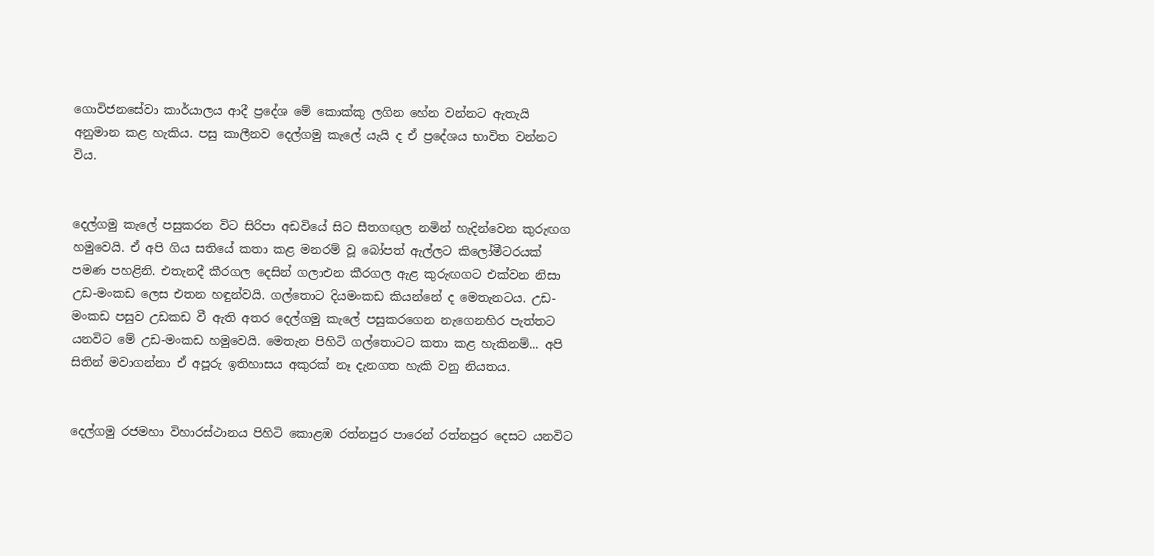ගොවිජනසේවා කාර්යාලය ආදී ප්‍රදේශ මේ කොක්කු ලගින හේන වන්නට ඇතැයි අනුමාන කළ හැකිය. පසු කාලීනව දෙල්ගමු කැලේ යැයි ද ඒ ප්‍රදේශය භාවිත වන්නට විය.


දෙල්ගමු කැලේ පසුකරන විට සිරිපා අඩවියේ සිට සීතගඟුල නමින් හැදින්වෙන කුරුඟග හමුවෙයි. ඒ අපි ගිය සතියේ කතා කළ මනරම් වූ බෝපත් ඇල්ලට කිලෝමීටරයක් පමණ පහළිනි. එතැනදී කීරගල දෙසින් ගලාඑන කීරගල ඇළ කුරුඟගට එක්වන නිසා උඩ-මංකඩ ලෙස එතන හඳුන්වයි. ගල්තොට දියමංකඩ කියන්නේ ද මෙතැනටය. උඩ-මංකඩ පසුව උඩකඩ වී ඇති අතර දෙල්ගමු කැලේ පසුකරගෙන නැගෙනහිර පැත්තට යනවිට මේ උඩ-මංකඩ හමුවෙයි. මෙතැන පිහිටි ගල්තොටට කතා කළ හැකිනම්... අපි සිතින් මවාගන්නා ඒ අපූරු ඉතිහාසය අකුරක් නෑ දැනගත හැකි වනු නියතය.


දෙල්ගමු රජමහා විහාරස්ථානය පිහිටි කොළඹ රත්නපුර පාරෙන් රත්නපුර දෙසට යනවිට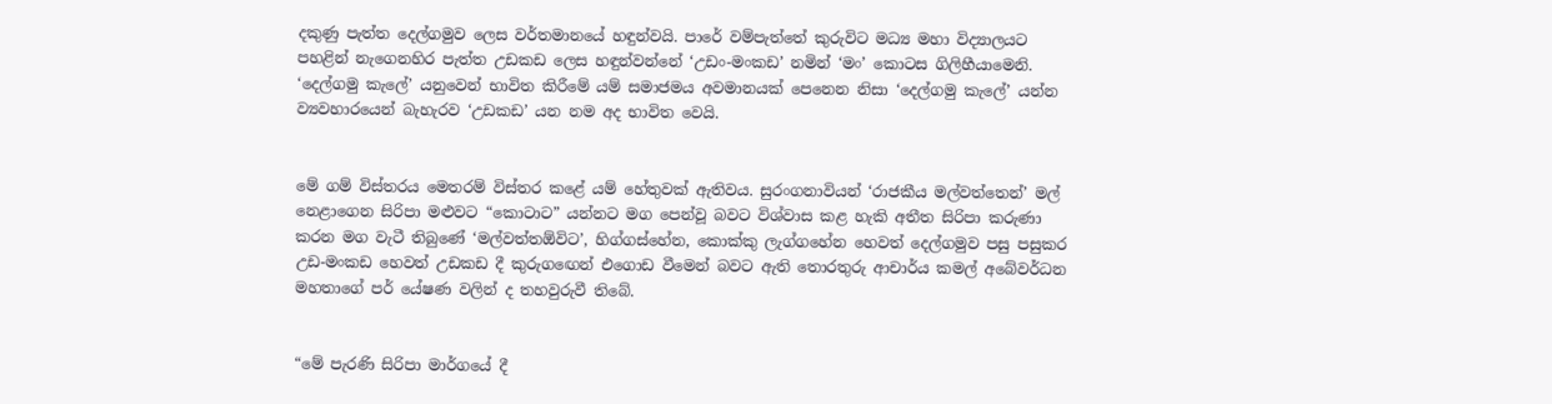දකුණු පැත්ත දෙල්ගමුව ලෙස වර්තමානයේ හඳුන්වයි. පාරේ වම්පැත්තේ කුරුවිට මධ්‍ය මහා විද්‍යාලයට පහළින් නැගෙනහිර පැත්ත උඩකඩ ලෙස හඳුන්වන්නේ ‘උඩං-මංකඩ’ නමින් ‘මං’ කොටස ගිලිහීයාමෙනි. ‘දෙල්ගමු කැලේ’ යනුවෙන් භාවිත කිරීමේ යම් සමාජමය අවමානයක් පෙනෙන නිසා ‘දෙල්ගමු කැලේ’ යන්න ව්‍යවහාරයෙන් බැහැරව ‘උඩකඩ’ යන නම අද භාවිත වෙයි.


මේ ගම් විස්තරය මෙතරම් විස්තර කළේ යම් හේතුවක් ඇතිවය. සුරංගනාවියන් ‘රාජකීය මල්වත්තෙන්’ මල් නෙළාගෙන සිරිපා මළුවට “කොටාට” යන්නට මග පෙන්වූ බවට විශ්වාස කළ හැකි අතීත සිරිපා කරුණා කරන මග වැටී තිබුණේ ‘මල්වත්තඕවිට’, හිග්ගස්හේන, කොක්කු ලැග්ගහේන හෙවත් දෙල්ගමුව පසු පසුකර උඩ-මංකඩ හෙවත් උඩකඩ දී කුරුගඟෙන් එගොඩ වීමෙන් බවට ඇති තොරතුරු ආචාර්ය කමල් අබේවර්ධන මහතාගේ පර් යේෂණ වලින් ද තහවුරුවී තිබේ.


“මේ පැරණි සිරිපා මාර්ගයේ දී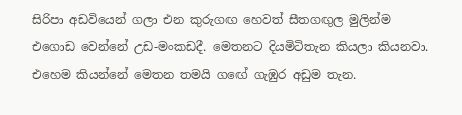සිරිපා අඩවියෙන් ගලා එන කුරුගඟ හෙවත් සීතගඟුල මුලින්ම එගොඩ වෙන්නේ උඩ-මංකඩදී. මෙතනට දියමිටිතැන කියලා කියනවා. එහෙම කියන්නේ මෙතන තමයි ගඟේ ගැඹුර අඩුම තැන.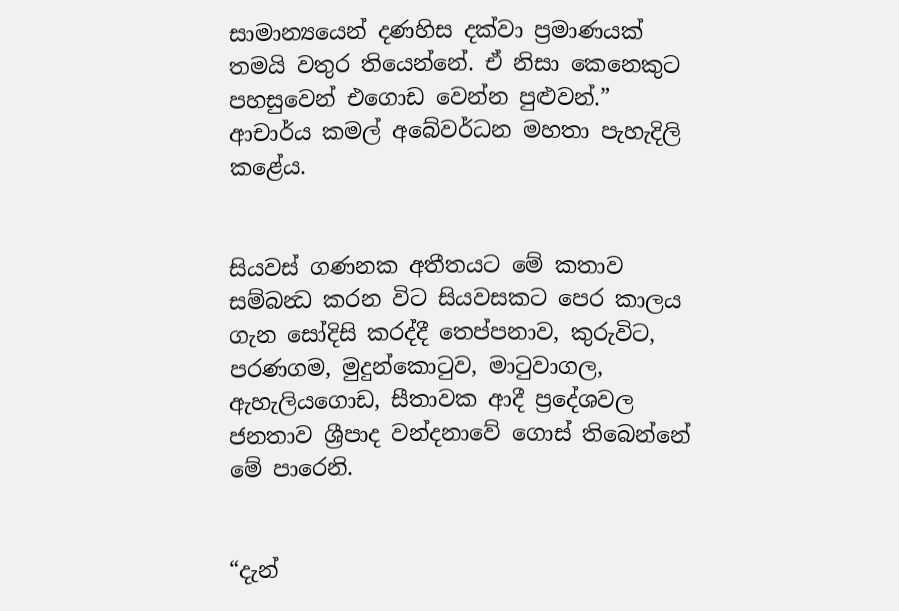සාමාන්‍යයෙන් දණහිස දක්වා ප්‍රමාණයක් තමයි වතුර තියෙන්නේ. ඒ නිසා කෙනෙකුට පහසුවෙන් එගොඩ වෙන්න පුළුවන්.” ආචාර්ය කමල් අබේවර්ධන මහතා පැහැදිලි කළේය.


සියවස් ගණනක අතීතයට මේ කතාව සම්බන්‍ධ කරන විට සියවසකට පෙර කාලය ගැන සෝදිසි කරද්දී තෙප්පනාව, කුරුවිට, පරණගම, මුදුන්කොටුව, මාටුවාගල, ඇහැලියගොඩ, සීතාවක ආදී ප්‍රදේශවල ජනතාව ශ්‍රීපාද වන්දනාවේ ගොස් තිබෙන්නේ මේ පාරෙනි.


“දැන්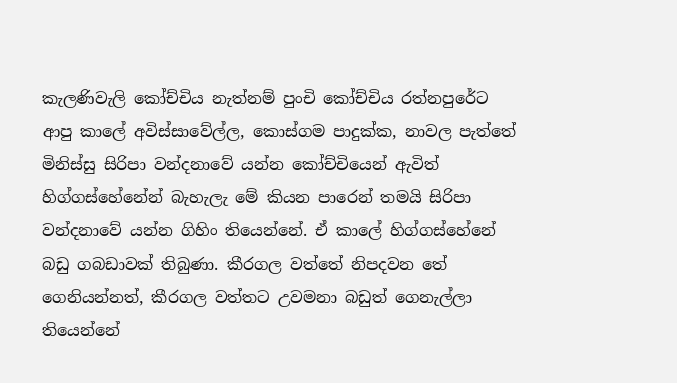කැලණිවැලි කෝච්චිය නැත්නම් පුංචි කෝච්චිය රත්නපුරේට ආපු කාලේ අවිස්සාවේල්ල, කොස්ගම පාදුක්ක, නාවල පැත්තේ මිනිස්සු සිරිපා වන්දනාවේ යන්න කෝච්චියෙන් ඇවිත් හිග්ගස්හේනේන් බැහැලැ මේ කියන පාරෙන් තමයි සිරිපා වන්දනාවේ යන්න ගිහිං තියෙන්නේ. ඒ කාලේ හිග්ගස්හේනේ බඩු ගබඩාවක් තිබුණා. කීරගල වත්තේ නිපදවන තේ ගෙනියන්නත්, කීරගල වත්තට උවමනා බඩුත් ගෙනැල්ලා තියෙන්නේ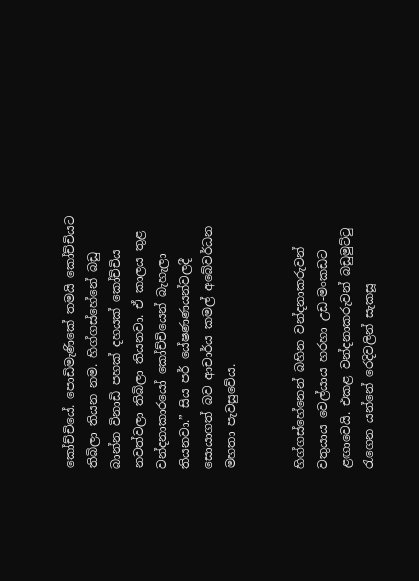කෝච්චියේ. පොඩිමැණිකේ තමයි කෝච්චියට තිබිලා තියන නම. හිග්ගස්හේනේ බඩු බාන්න විනාඩි පහක් දහයක් කෝච්චිය නවත්වලා තිබිලා තියනවා. ඒ කාලය තුළ වන්දනාකාරයෝ කෝච්චියෙන් බැහැලා තියනවා.” සිය පර් යේෂණණයන්වලදී සොයාගත් බව ආචාර්ය කමල් අබේවර්ධන මහතා පැවසුවේය.


හිග්ගස්හේනෙන් බහින වන්දනාකරුවන් වතුයාය වෙල්යාය හරහා උඩ-මංකඩට ළඟාවෙයි. එකළ වන්දනාකරුවන් බඩුමුට්ටු රැගෙන යන්නේ රෙදිවලින් සැකසූ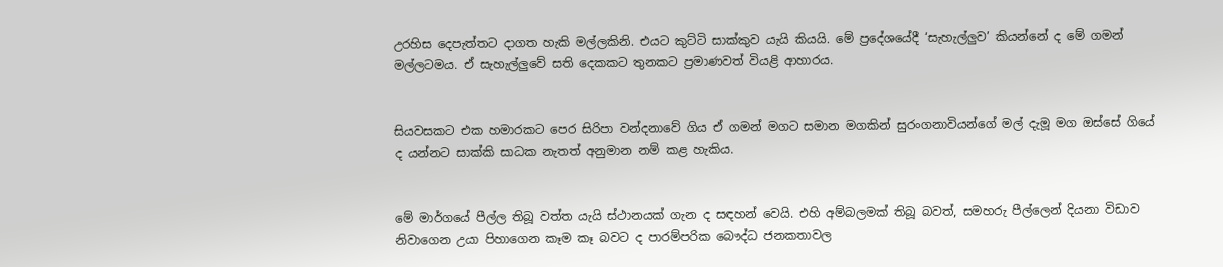උරහිස දෙපැත්තට දාගත හැකි මල්ලකිනි. එයට කුට්ටි සාක්කුව යැයි කියයි. මේ ප්‍රදේශයේදී ‘සැහැල්ලුව’ කියන්නේ ද මේ ගමන් මල්ලටමය. ඒ සැහැල්ලුවේ සති දෙකකට තුනකට ප්‍රමාණවත් වියළි ආහාරය.


සියවසකට එක හමාරකට පෙර සිරිපා වන්දනාවේ ගිය ඒ ගමන් මගට සමාන මගකින් සුරංගනාවියන්ගේ මල් දැමූ මග ඔස්සේ ගියේ ද යන්නට සාක්කි සාධක නැතත් අනුමාන නම් කළ හැකිය.


මේ මාර්ගයේ පීල්ල තිබූ වත්ත යැයි ස්ථානයක් ගැන ද සඳහන් වෙයි. එහි අම්බලමක් තිබූ බවත්, සමහරු පීල්ලෙන් දියනා විඩාව නිවාගෙන උයා පිහාගෙන කෑම කෑ බවට ද පාරම්පරික බෞද්ධ ජනකතාවල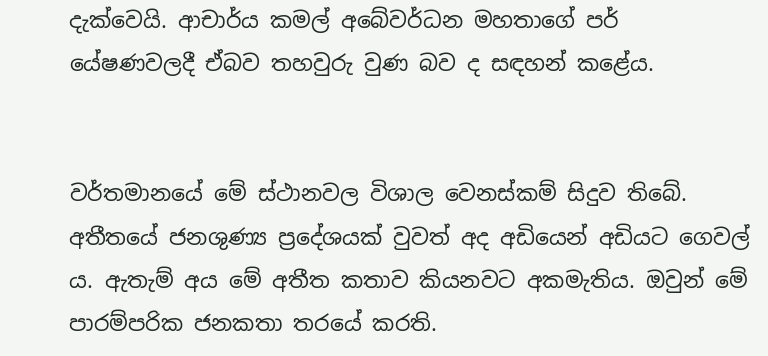දැක්වෙයි. ආචාර්ය කමල් අබේවර්ධන මහතාගේ පර් යේෂණවලදී ඒබව තහවුරු වුණ බව ද සඳහන් කළේය.


වර්තමානයේ මේ ස්ථානවල විශාල වෙනස්කම් සිදුව තිබේ. අතීතයේ ජනශුණ්‍ය ප්‍රදේශයක් වුවත් අද අඩියෙන් අඩියට ගෙවල් ය. ඇතැම් අය මේ අතීත කතාව කියනවට අකමැතිය. ඔවුන් මේ පාරම්පරික ජනකතා තරයේ කරති.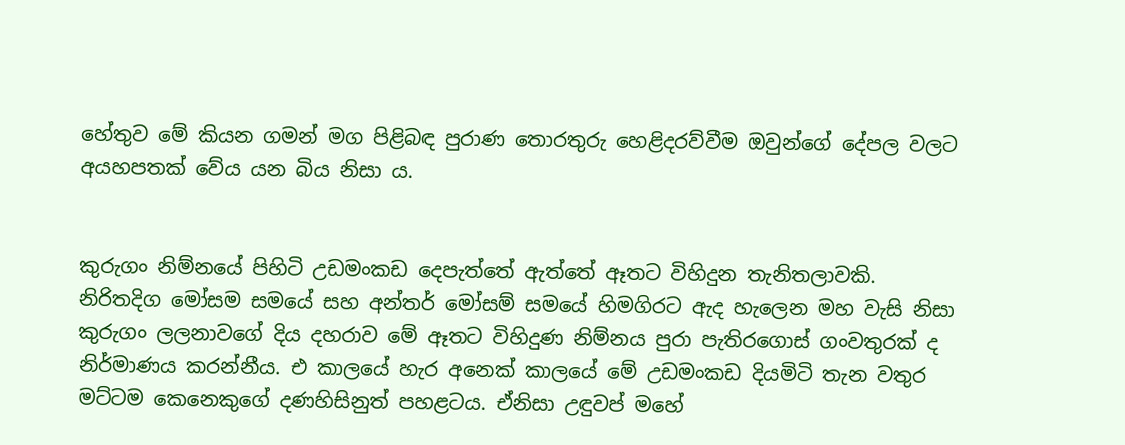හේතුව මේ කියන ගමන් මග පිළිබඳ පුරාණ තොරතුරු හෙළිදරව්වීම ඔවුන්ගේ දේපල වලට අයහපතක් වේය යන බිය නිසා ය.


කුරුගං නිම්නයේ පිහිටි උඩමංකඩ දෙපැත්තේ ඇත්තේ ඈතට විහිදුන තැනිතලාවකි. නිරිතදිග මෝසම සමයේ සහ අන්තර් මෝසම් සමයේ හිමගිරට ඇද හැලෙන මහ වැසි නිසා කුරුගං ලලනාවගේ දිය දහරාව මේ ඈතට විහිදුණ නිම්නය පුරා පැතිරගොස් ගංවතුරක් ද නිර්මාණය කරන්නීය. එ කාලයේ හැර අනෙක් කාලයේ මේ උඩමංකඩ දියමිටි තැන වතුර මට්ටම කෙනෙකුගේ දණහිසිනුත් පහළටය. ඒනිසා උඳුවප් මහේ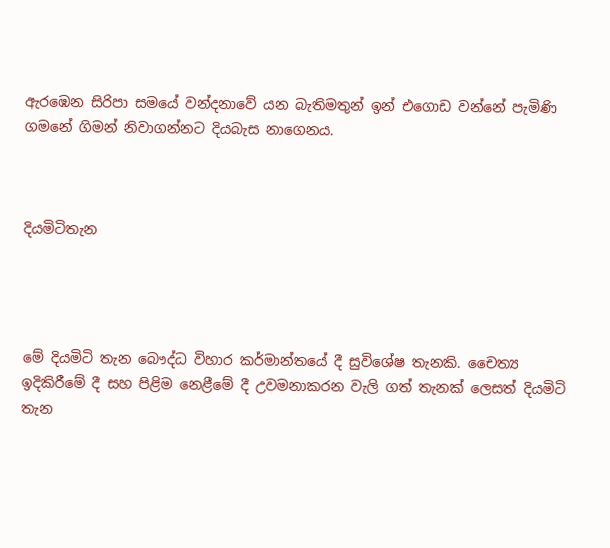ඇරඹෙන සිරිපා සමයේ වන්දනාවේ යන බැතිමතුන් ඉන් එගොඩ වන්නේ පැමිණි ගමනේ ගිමන් නිවාගන්නට දියබැස නාගෙනය.



දියමිටිතැන




මේ දියමිටි තැන බෞද්ධ විහාර කර්මාන්තයේ දී සුවිශේෂ තැනකි. චෛත්‍ය ඉදිකිරීමේ දී සහ පිළිම නෙළීමේ දී උවමනාකරන වැලි ගත් තැනක් ලෙසත් දියමිටි තැන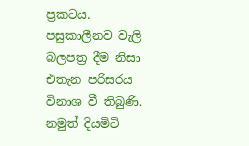ප්‍රකටය. පසුකාලීනව වැලි බලපත්‍ර දීම නිසා එතැන පරිසරය විනාශ වී තිබුණි. නමුත් දියමිටි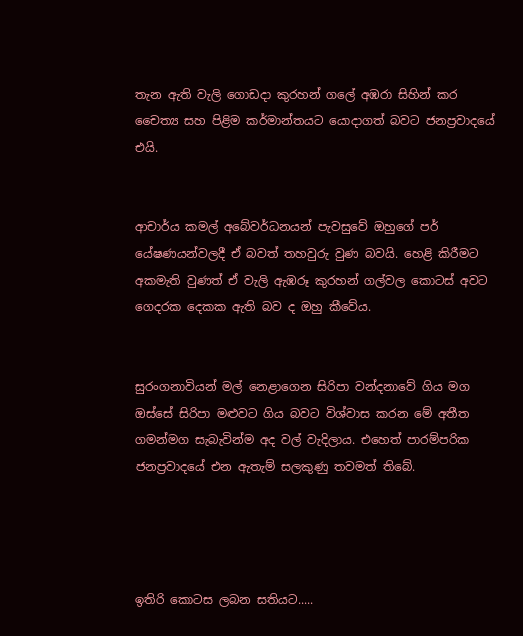තැන ඇති වැලි ගොඩදා කුරහන් ගලේ අඹරා සිහින් කර චෛත්‍ය සහ පිළිම කර්මාන්තයට යොදාගත් බවට ජනප්‍රවාදයේ එයි.


ආචාර්ය කමල් අබේවර්ධනයන් පැවසුවේ ඔහුගේ පර් යේෂණයන්වලදී ඒ බවත් තහවුරු වුණ බවයි. හෙළි කිරීමට අකමැති වුණත් ඒ වැලි ඇඹරූ කුරහන් ගල්වල කොටස් අවට ගෙදරක දෙකක ඇති බව ද ඔහු කීවේය.


සුරංගනාවියන් මල් නෙළාගෙන සිරිපා වන්දනාවේ ගිය මග ඔස්සේ සිරිපා මළුවට ගිය බවට විශ්වාස කරන මේ අතීත ගමන්මග සැබැවින්ම අද වල් වැදිලාය. එහෙත් පාරම්පරික ජනප්‍රවාදයේ එන ඇතැම් සලකුණු තවමත් තිබේ.




ඉතිරි කොටස ලබන සතියට.....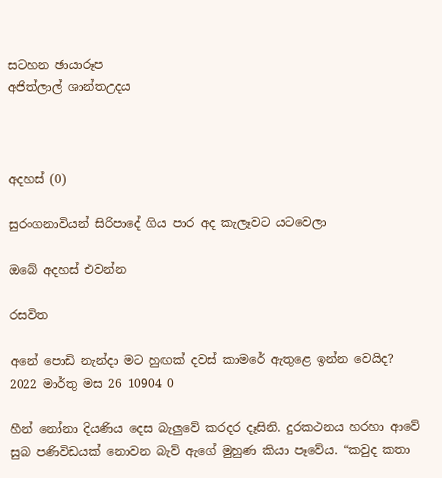සටහන ඡායාරූප
අජිත්ලාල් ශාන්තඋදය



අදහස් (0)

සුරංගනාවියන් සිරිපාදේ ගිය පාර අද කැලෑවට යටවෙලා

ඔබේ අදහස් එවන්න

රසවිත

අනේ පොඩි නැන්දා මට හුඟක් දවස් කාමරේ ඇතුළෙ ඉන්න වෙයිද?
2022 මාර්තු මස 26 10904 0

හීන් නෝනා දියණිය දෙස බැලු‍වේ කරදර දෑසිනි. දුරකථනය හරහා ආවේ සුබ පණිවිඩයක් නොවන බැව් ඇගේ මුහුණ කියා පෑවේය. “කවුද කතා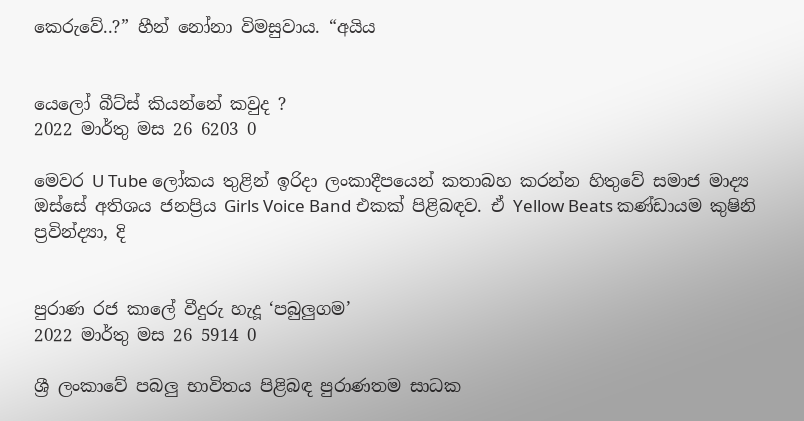කෙරුවේ..?” හීන් නෝනා විමසුවාය. “අයිය


යෙලෝ බීට්ස් කියන්නේ කවුද ?
2022 මාර්තු මස 26 6203 0

මෙවර U Tube ලෝකය තුළින් ඉරිදා ලංකාදීපයෙන් කතාබහ කරන්න හිතුවේ සමාජ මාද්‍ය ඔස්සේ අතිශය ජනප්‍රිය Girls Voice Band එකක් පිළිබඳව. ඒ Yellow Beats කණ්ඩායම කුෂිනි ප්‍රවින්ද්‍යා, දි


පුරාණ රජ කාලේ වීදුරු හැදූ ‘පබුලුගම’
2022 මාර්තු මස 26 5914 0

ශ්‍රී ලංකාවේ පබලු භාවිතය පිළිබඳ පුරාණතම සාධක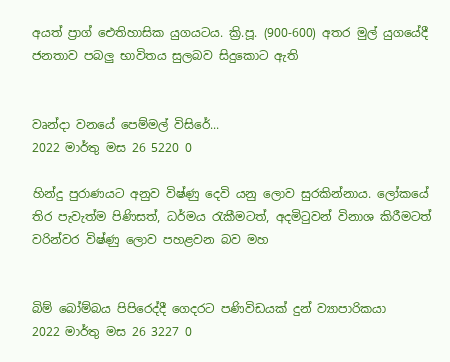අයත් ප්‍රාග් ඓතිහාසික යුගයටය. ක්‍රි.පූ. (900-600) අතර මුල් යුගයේදී ජනතාව පබලු භාවිතය සුලබව සිදුකොට ඇති


වෘන්දා වනයේ පෙම්මල් විසිරේ...
2022 මාර්තු මස 26 5220 0

හින්දු පුරාණයට අනුව විෂ්ණු දෙවි යනු ලොව සුරකින්නාය. ලෝකයේ තිර පැවැත්ම පිණිසත්, ධර්මය රැකීමටත්, අදමිටුවන් විනාශ කිරීමටත් වරින්වර විෂ්ණු ලොව පහළවන බව මහ


බිම් බෝම්බය පිපිරෙද්දී ගෙදරට පණිවිඩයක් දුන් ව්‍යාපාරිකයා
2022 මාර්තු මස 26 3227 0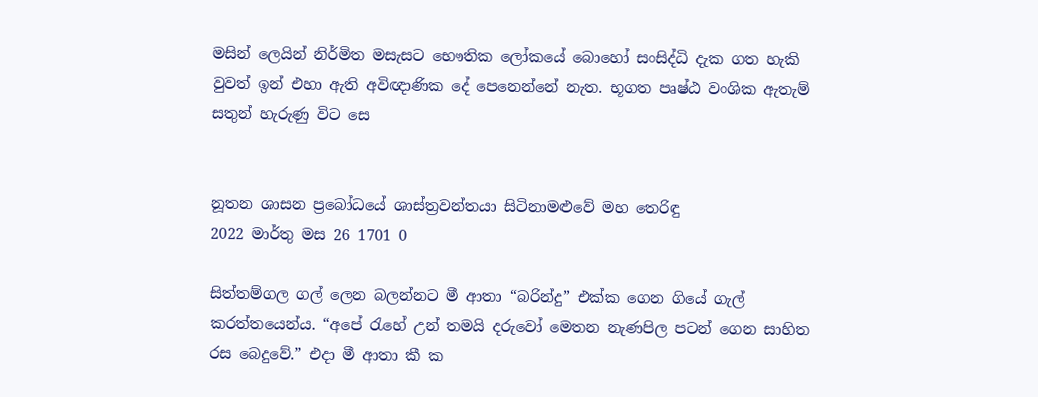මසින් ලෙයින් නිර්මිත මසැසට භෞතික ලෝකයේ බොහෝ සංසිද්ධි දැක ගත හැකි වුවත් ඉන් එහා ඇති අවිඥාණික දේ පෙනෙන්නේ නැත. භූගත පෘෂ්ඨ වංශික ඇතැම් සතුන් හැරුණු විට සෙ


නූතන ශාසන ප්‍රබෝධයේ ශාස්ත්‍රවන්තයා සිටිනාමළුවේ මහ තෙරිඳු
2022 මාර්තු මස 26 1701 0

සිත්තම්ගල ගල් ලෙන බලන්නට මී ආතා “බරින්දු” එක්ක ගෙන ගියේ ගැල් කරත්තයෙන්ය. “අපේ ‍රැහේ උන් තමයි දරුවෝ මෙතන නැණපිල පටන් ගෙන සාහිත රස බෙදුවේ.” එදා මී ආතා කී ක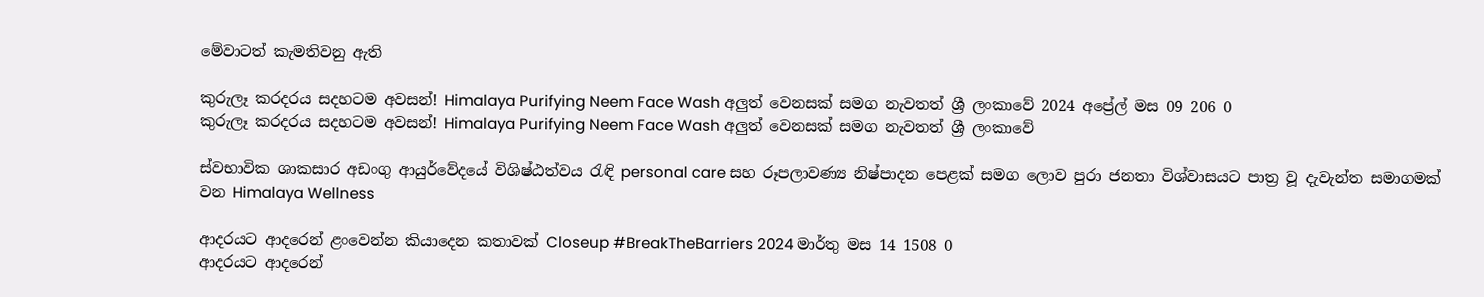මේවාටත් කැමතිවනු ඇති

කුරුලෑ කරදරය සදහටම අවසන්! Himalaya Purifying Neem Face Wash අලුත් වෙනසක් සමග නැවතත් ශ්‍රී ලංකාවේ 2024 අප්‍රේල් මස 09 206 0
කුරුලෑ කරදරය සදහටම අවසන්! Himalaya Purifying Neem Face Wash අලුත් වෙනසක් සමග නැවතත් ශ්‍රී ලංකාවේ

ස්වභාවික ශාකසාර අඩංගු ආයුර්වේදයේ විශිෂ්ඨත්වය රැඳි personal care සහ රූපලාවණ්‍ය නිෂ්පාදන පෙළක් සමග ලොව පුරා ජනතා විශ්වාසයට පාත්‍ර වූ දැවැන්ත සමාගමක් වන Himalaya Wellness

ආදරයට ආදරෙන් ළංවෙන්න කියාදෙන කතාවක් Closeup #BreakTheBarriers 2024 මාර්තු මස 14 1508 0
ආදරයට ආදරෙන්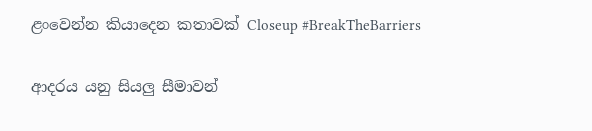ළංවෙන්න කියාදෙන කතාවක් Closeup #BreakTheBarriers

ආදරය යනු සියලු සීමාවන්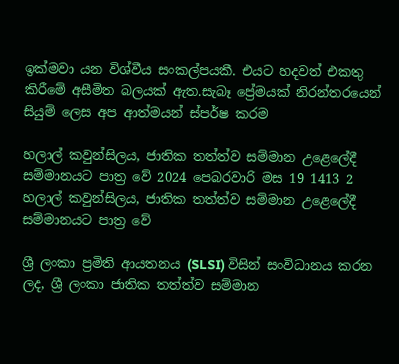ඉක්මවා යන විශ්වීය සංකල්පයකී. එයට හදවත් එකතු කිරීමේ අසීමිත බලයක් ඇත.සැබෑ ප්‍රේමයක් නිරන්තරයෙන් සියුම් ලෙස අප ආත්මයන් ස්පර්ෂ කරම

හලාල් කවුන්සිලය, ජාතික තත්ත්ව සම්මාන උළෙලේදී සම්මානයට පාත්‍ර වේ 2024 පෙබරවාරි මස 19 1413 2
හලාල් කවුන්සිලය, ජාතික තත්ත්ව සම්මාන උළෙලේදී සම්මානයට පාත්‍ර වේ

ශ්‍රී ලංකා ප්‍රමිති ආයතනය (SLSI) විසින් සංවිධානය කරන ලද, ශ්‍රී ලංකා ජාතික තත්ත්ව සම්මාන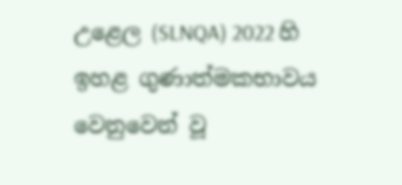උළෙල (SLNQA) 2022 හි ඉහළ ගුණාත්මකභාවය වෙනුවෙන් වූ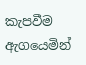කැපවීම ඇගයෙමින්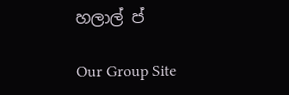හලාල් ප්

Our Group Site